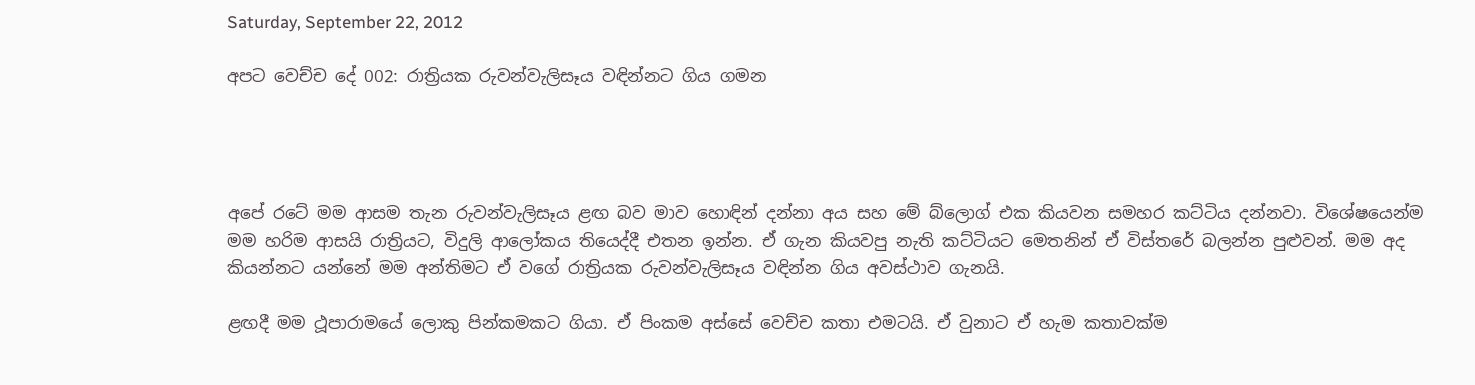Saturday, September 22, 2012

අපට වෙච්ච දේ 002: රාත්‍රියක රුවන්වැලිසෑය වඳින්නට ගිය ගමන




අපේ රටේ මම ආසම තැන රුවන්වැලිසෑය ළඟ බව මාව හොඳින් දන්නා අය සහ මේ බ්ලොග් එක කියවන සමහර කට්ටිය දන්නවා. විශේෂයෙන්ම මම හරිම ආසයි රාත්‍රියට, විදුලි ආලෝකය තියෙද්දී එතන ඉන්න. ඒ ගැන කියවපු නැති කට්ටියට මෙතනින් ඒ විස්තරේ බලන්න පුළුවන්. මම අද කියන්නට යන්නේ මම අන්තිමට ඒ වගේ රාත්‍රියක රුවන්වැලිසෑය වඳින්න ගිය අවස්ථාව ගැනයි.

ළඟදී මම ථූපාරාමයේ ලොකු පින්කමකට ගියා. ඒ පිංකම අස්සේ වෙච්ච කතා එමටයි. ඒ වුනාට ඒ හැම කතාවක්ම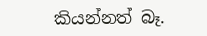කියන්නත් බෑ.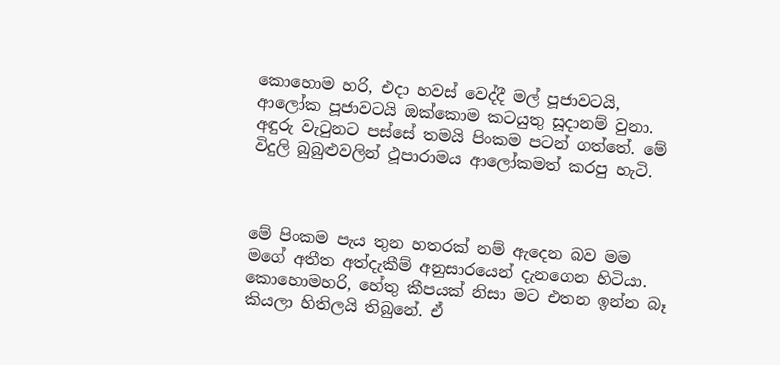කොහොම හරි, එදා හවස් වෙද්දී මල් පූජාවටයි, ආලෝක පූජාවටයි ඔක්කොම කටයුතු සූදානම් වුනා. අඳුරු වැටුනට පස්සේ තමයි පිංකම පටන් ගත්තේ. මේ විදුලි බුබුළුවලින් ථූපාරාමය ආලෝකමත් කරපු හැටි.



මේ පිංකම පැය තුන හතරක් නම් ඇදෙන බව මම මගේ අතීත අත්දැකීම් අනුසාරයෙන් දැනගෙන හිටියා. කොහොමහරි, හේතු කීපයක් නිසා මට එතන ඉන්න බෑ කියලා හිතිලයි තිබුනේ. ඒ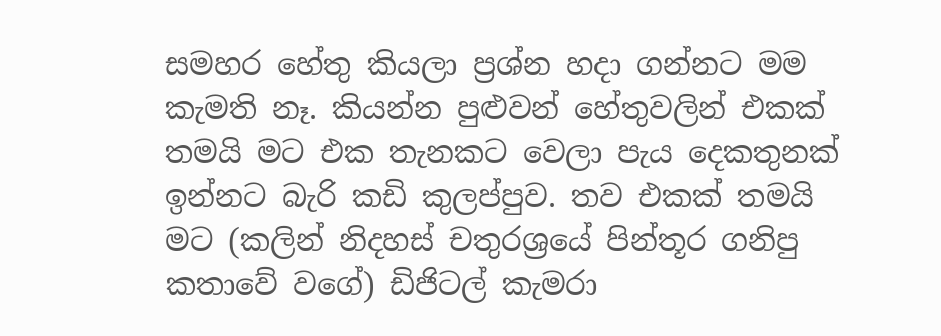සමහර හේතු කියලා ප්‍රශ්න හදා ගන්නට මම කැමති නෑ. කියන්න පුළුවන් හේතුවලින් එකක් තමයි මට එක තැනකට වෙලා පැය දෙකතුනක් ඉන්නට බැරි කඩි කුලප්පුව. තව එකක් තමයි මට (කලින් නිදහස් චතුරශ්‍රයේ පින්තූර ගනිපු කතාවේ වගේ) ඩිජිටල් කැමරා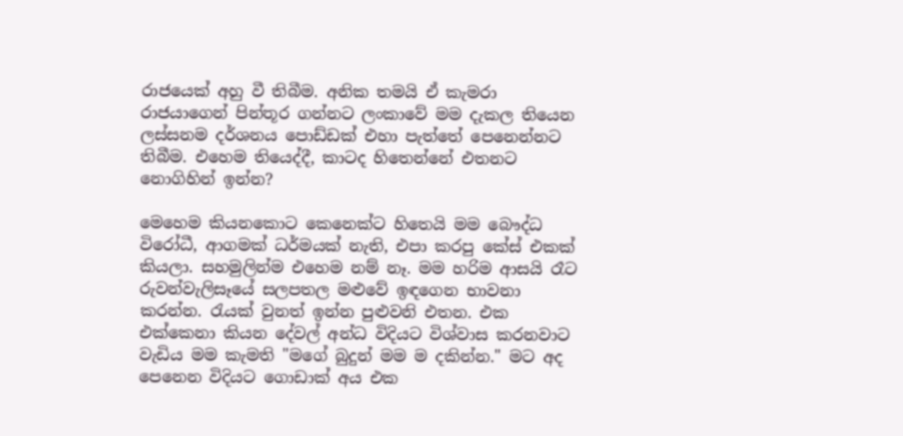රාජයෙක් අහු වී තිබීම. අනික තමයි ඒ කැමරා රාජයාගෙන් පින්තූර ගන්නට ලංකාවේ මම දැකල තියෙන ලස්සනම දර්ශනය පොඩ්ඩක් එහා පැත්තේ පෙනෙන්නට තිබීම. එහෙම තියෙද්දී, කාටද හිතෙන්නේ එතනට නොගිහින් ඉන්න?

මෙහෙම කියනකොට කෙනෙක්ට හිතෙයි මම බෞද්ධ විරෝධී, ආගමක් ධර්මයක් නැති, එපා කරපු කේස් එකක් කියලා. සහමුලින්ම එහෙම නම් නෑ. මම හරිම ආසයි රෑට රුවන්වැලිසෑයේ සලපතල මළුවේ ඉඳගෙන භාවනා කරන්න. රැයක් වුනත් ඉන්න පුළුවනි එතන. එක එක්කෙනා කියන දේවල් අන්ධ විදියට විශ්වාස කරනවාට වැඩිය මම කැමති "මගේ බුදුන් මම ම දකින්න." මට අද පෙනෙන විදියට ගොඩාක් අය එක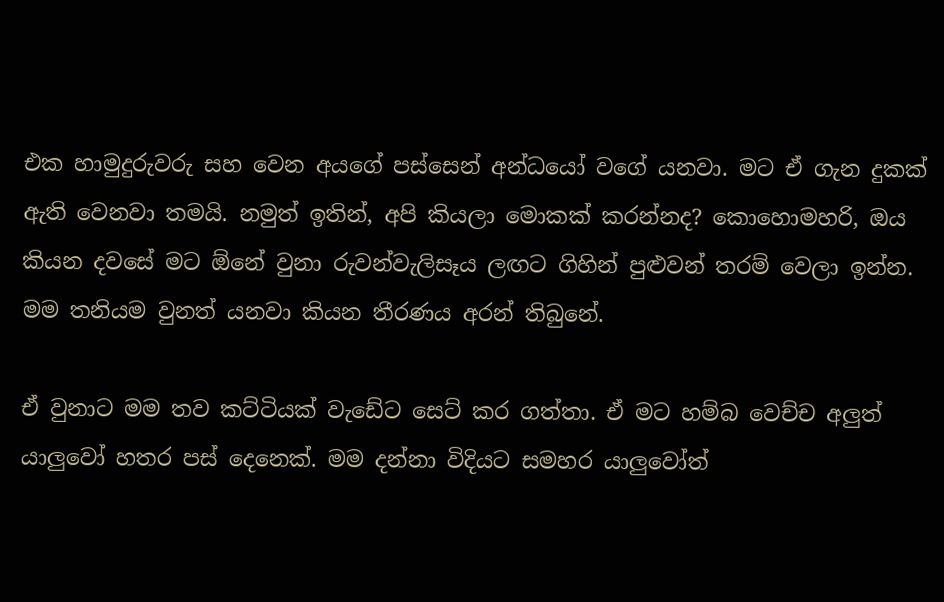එක හාමුදුරුවරු සහ වෙන අයගේ පස්සෙන් අන්ධයෝ වගේ යනවා. මට ඒ ගැන දුකක් ඇති වෙනවා තමයි. නමුත් ඉතින්, අපි කියලා මොකක් කරන්නද? කොහොමහරි, ඔය කියන දවසේ මට ඕනේ වුනා රුවන්වැලිසෑය ලඟට ගිහින් පුළුවන් තරම් වෙලා ඉන්න. මම තනියම වුනත් යනවා කියන තීරණය අරන් තිබුනේ.

ඒ වුනාට මම තව කට්ටියක් වැඩේට සෙට් කර ගත්තා. ඒ මට හම්බ වෙච්ච අලුත් යාලුවෝ හතර පස් දෙනෙක්. මම දන්නා විදියට සමහර යාලුවෝත්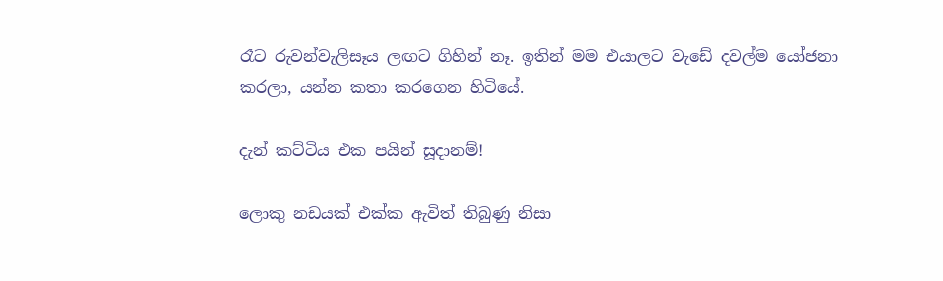රෑට රුවන්වැලිසෑය ලඟට ගිහින් නෑ. ඉතින් මම එයාලට වැඩේ දවල්ම යෝජනා කරලා, යන්න කතා කරගෙන හිටියේ.

දැන් කට්ටිය එක පයින් සූදානම්!

ලොකු නඩයක් එක්ක ඇවිත් තිබුණු නිසා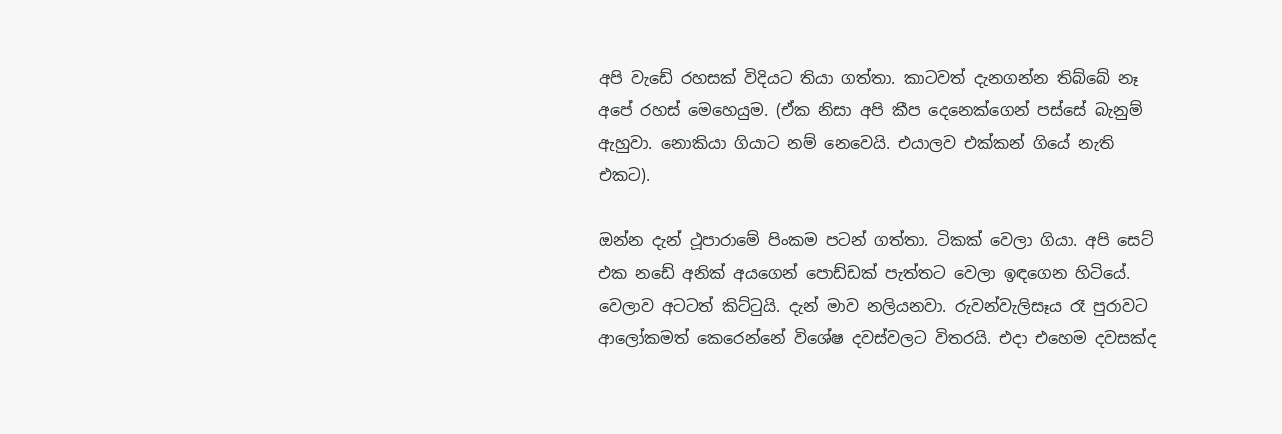අපි වැඩේ රහසක් විදියට තියා ගත්තා. කාටවත් දැනගන්න තිබ්බේ නෑ අපේ රහස් මෙහෙයුම. (ඒක නිසා අපි කීප දෙනෙක්ගෙන් පස්සේ බැනුම් ඇහුවා. නොකියා ගියාට නම් නෙවෙයි. එයාලව එක්කන් ගියේ නැති එකට).

ඔන්න දැන් ථූපාරාමේ පිංකම පටන් ගත්තා. ටිකක් වෙලා ගියා. අපි සෙට් එක නඩේ අනික් අයගෙන් පොඩ්ඩක් පැත්තට වෙලා ඉඳගෙන හිටියේ. වෙලාව අටටත් කිට්ටුයි. දැන් මාව නලියනවා. රුවන්වැලිසෑය රෑ පුරාවට ආලෝකමත් කෙරෙන්නේ විශේෂ දවස්වලට විතරයි. එදා එහෙම දවසක්ද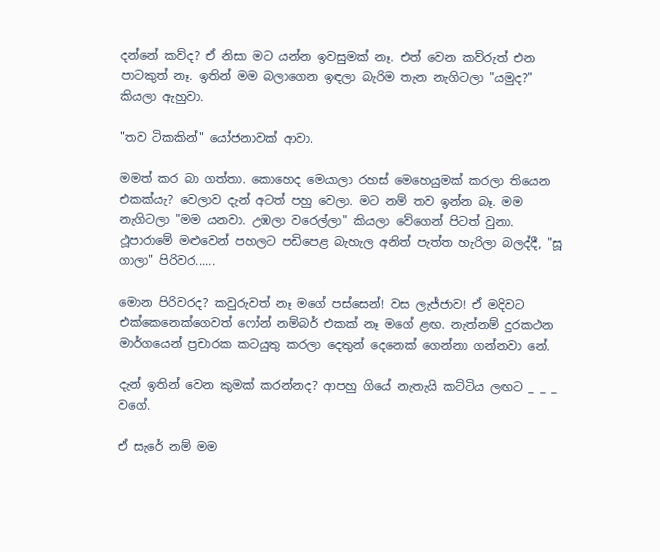දන්නේ කව්ද? ඒ නිසා මට යන්න ඉවසුමක් නෑ. එත් වෙන කව්රුත් එන පාටකුත් නෑ. ඉතින් මම බලාගෙන ඉඳලා බැරිම තැන නැගිටලා "යමුද?" කියලා ඇහුවා.

"තව ටිකකින්" යෝජනාවක් ආවා.

මමත් කර බා ගත්තා. කොහෙද මෙයාලා රහස් මෙහෙයුමක් කරලා තියෙන එකක්යැ? වෙලාව දැන් අටත් පහු වෙලා. මට නම් තව ඉන්න බෑ. මම නැගිටලා "මම යනවා. උඹලා වරෙල්ලා" කියලා වේගෙන් පිටත් වුනා. ථූපාරාමේ මළුවෙන් පහලට පඩිපෙළ බැහැල අනිත් පැත්ත හැරිලා බලද්දී, "සූ ගාලා" පිරිවර......

මොන පිරිවරද? කවුරුවත් නෑ මගේ පස්සෙන්! වස ලැජ්ජාව! ඒ මදිවට එක්කෙනෙක්ගෙවත් ෆෝන් නම්බර් එකක් නෑ මගේ ළඟ. නැත්නම් දුරකථන මාර්ගයෙන් ප්‍රචාරක කටයුතු කරලා දෙතුන් දෙනෙක් ගෙන්නා ගන්නවා නේ.

දැන් ඉතින් වෙන කුමක් කරන්නද? ආපහු ගියේ නැතැයි කට්ටිය ලඟට _ _ _ වගේ.

ඒ සැරේ නම් මම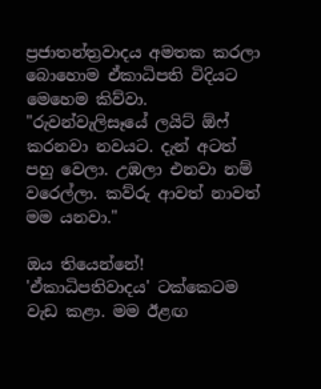ප්‍රජාතන්ත්‍රවාදය අමතක කරලා බොහොම ඒකාධිපති විදියට මෙහෙම කිව්වා. "රුවන්වැලිසෑයේ ලයිට් ඕෆ් කරනවා නවයට. දැන් අටත් පහු වෙලා. උඹලා එනවා නම් වරෙල්ලා. කව්රු ආවත් නාවත් මම යනවා."

ඔය තියෙන්නේ! 'ඒකාධිපතිවාදය' ටක්කෙටම වැඩ කළා. මම ඊළඟ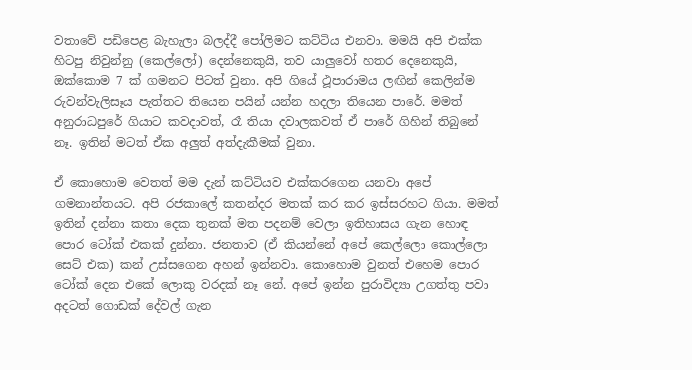වතාවේ පඩිපෙළ බැහැලා බලද්දී පෝලිමට කට්ටිය එනවා. මමයි අපි එක්ක හිටපු නිවුන්නු (කෙල්ලෝ) දෙන්නෙකුයි, තව යාලුවෝ හතර දෙනෙකුයි, ඔක්කොම 7 ක් ගමනට පිටත් වුනා. අපි ගියේ ථූපාරාමය ලඟින් කෙලින්ම රුවන්වැලිසෑය පැත්තට තියෙන පයින් යන්න හදලා තියෙන පාරේ. මමත් අනුරාධපුරේ ගියාට කවදාවත්, රෑ තියා දවාලකවත් ඒ පාරේ ගිහින් තිබුනේ නෑ. ඉතින් මටත් ඒක අලුත් අත්දැකීමක් වුනා.

ඒ කොහොම වෙතත් මම දැන් කට්ටියව එක්කරගෙන යනවා අපේ ගමනාන්තයට. අපි රජකාලේ කතන්දර මතක් කර කර ඉස්සරහට ගියා. මමත් ඉතින් දන්නා කතා දෙක තුනක් මත පදනම් වෙලා ඉතිහාසය ගැන හොඳ පොර ටෝක් එකක් දුන්නා. ජනතාව (ඒ කියන්නේ අපේ කෙල්ලො කොල්ලො සෙට් එක) කන් උස්සගෙන අහන් ඉන්නවා. කොහොම වුනත් එහෙම පොර ටෝක් දෙන එකේ ලොකු වරදක් නෑ නේ. අපේ ඉන්න පුරාවිද්‍යා උගත්තු පවා අදටත් ගොඩක් දේවල් ගැන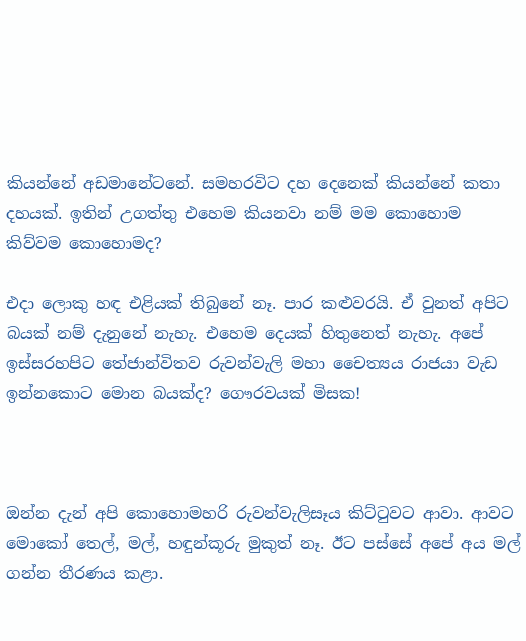කියන්නේ අඩමානේටනේ. සමහරවිට දහ දෙනෙක් කියන්නේ කතා දහයක්. ඉතින් උගත්තු එහෙම කියනවා නම් මම කොහොම කිව්වම කොහොමද?

එදා ලොකු හඳ එළියක් තිබුනේ නෑ. පාර කළුවරයි. ඒ වුනත් අපිට බයක් නම් දැනුනේ නැහැ. එහෙම දෙයක් හිතුනෙත් නැහැ. අපේ ඉස්සරහපිට තේජාන්විතව රුවන්වැලි මහා චෛත්‍යය රාජයා වැඩ ඉන්නකොට මොන බයක්ද? ගෞරවයක් මිසක!



ඔන්න දැන් අපි කොහොමහරි රුවන්වැලිසෑය කිට්ටුවට ආවා. ආවට මොකෝ තෙල්, මල්, හඳුන්කූරු මුකුත් නෑ. ඊට පස්සේ අපේ අය මල් ගන්න තීරණය කළා.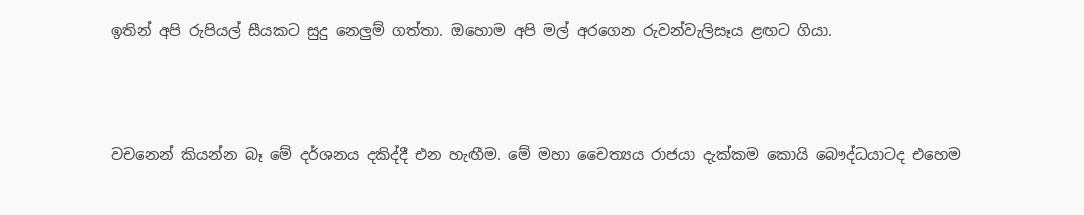ඉතින් අපි රුපියල් සීයකට සුදු නෙලුම් ගත්තා. ඔහොම අපි මල් අරගෙන රුවන්වැලිසෑය ළඟට ගියා.



වචනෙන් කියන්න බෑ මේ දර්ශනය දකිද්දී එන හැඟීම. මේ මහා චෛත්‍යය රාජයා දැක්කම කොයි බෞද්ධයාටද එහෙම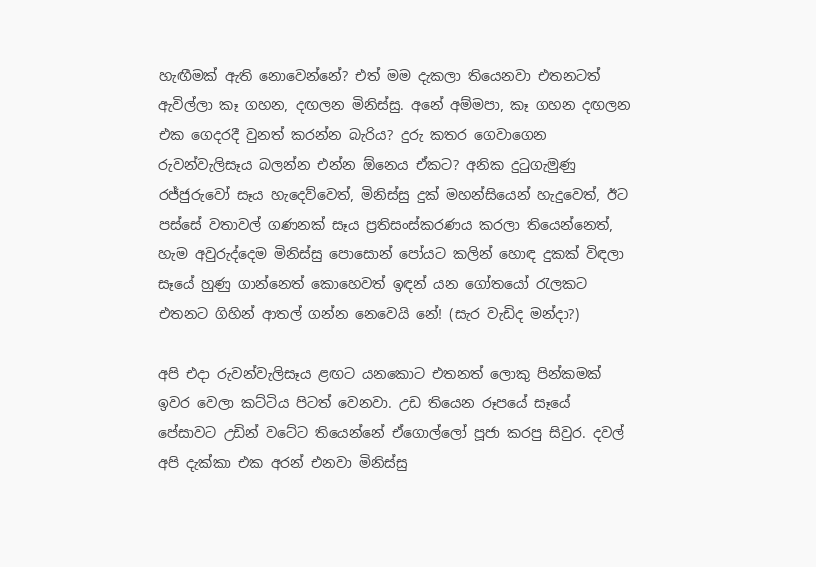හැඟීමක් ඇති නොවෙන්නේ? එත් මම දැකලා තියෙනවා එතනටත් ඇවිල්ලා කෑ ගහන, දඟලන මිනිස්සු. අනේ අම්මපා, කෑ ගහන දඟලන එක ගෙදරදී වුනත් කරන්න බැරිය? දුරු කතර ගෙවාගෙන රුවන්වැලිසෑය බලන්න එන්න ඕනෙය ඒකට? අනික දුටුගැමුණු රජ්ජුරුවෝ සෑය හැදෙව්වෙත්, මිනිස්සු දුක් මහන්සියෙන් හැදුවෙත්, ඊට පස්සේ වතාවල් ගණනක් සෑය ප්‍රතිසංස්කරණය කරලා තියෙන්නෙත්, හැම අවුරුද්දෙම මිනිස්සු පොසොන් පෝයට කලින් හොඳ දුකක් විඳලා සෑයේ හුණු ගාන්නෙත් කොහෙවත් ඉඳන් යන ගෝතයෝ රැලකට එතනට ගිහින් ආතල් ගන්න නෙවෙයි නේ! (සැර වැඩිද මන්දා?)

අපි එදා රුවන්වැලිසෑය ළඟට යනකොට එතනත් ලොකු පින්කමක් ඉවර වෙලා කට්ටිය පිටත් වෙනවා. උඩ තියෙන රූපයේ සෑයේ පේසාවට උඩින් වටේට තියෙන්නේ ඒගොල්ලෝ පූජා කරපු සිවුර. දවල් අපි දැක්කා එක අරන් එනවා මිනිස්සු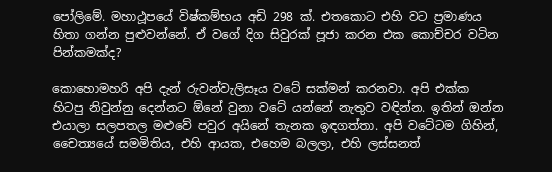පෝලිමේ. මහාථූපයේ විෂ්කම්භය අඩි 298 ක්. එතකොට එහි වට ප්‍රමාණය හිතා ගන්න පුළුවන්නේ. ඒ වගේ දිග සිවුරක් පූජා කරන එක කොච්චර වටින පින්කමක්ද?

කොහොමහරි අපි දැන් රුවන්වැලිසෑය වටේ සක්මන් කරනවා. අපි එක්ක හිටපු නිවුන්නු දෙන්නට ඕනේ වුනා වටේ යන්නේ නැතුව වඳින්න. ඉතින් ඔන්න එයාලා සලපතල මළුවේ පවුර අයිනේ තැනක ඉඳගත්තා. අපි වටේටම ගිහින්, චෛත්‍යයේ සමමිතිය, එහි ආයක, එහෙම බලලා, එහි ලස්සනත්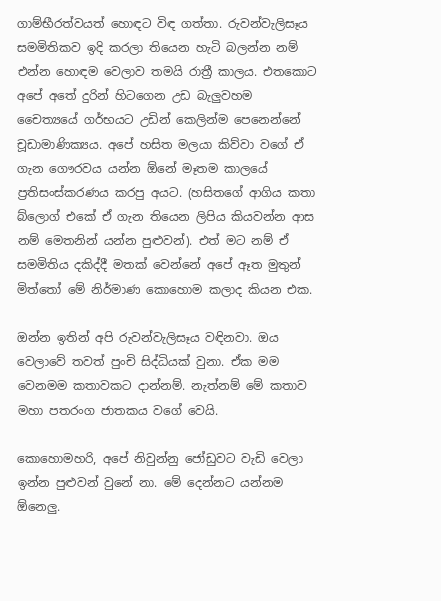ගාම්භීරත්වයත් හොඳට විඳ ගත්තා. රුවන්වැලිසෑය සමමිතිකව ඉදි කරලා තියෙන හැටි බලන්න නම් එන්න හොඳම වෙලාව තමයි රාත්‍රී කාලය. එතකොට අපේ අතේ දුරින් හිටගෙන උඩ බැලුවහම චෛත්‍යයේ ගර්භයට උඩින් කෙලින්ම පෙනෙන්නේ චූඩාමාණික්‍යය. අපේ හසිත මලයා කිව්වා වගේ ඒ ගැන ගෞරවය යන්න ඕනේ මෑතම කාලයේ ප්‍රතිසංස්කරණය කරපු අයට. (හසිතගේ ආගිය කතා බ්ලොග් එකේ ඒ ගැන තියෙන ලිපිය කියවන්න ආස නම් මෙතනින් යන්න පුළුවන්). එත් මට නම් ඒ සමමිතිය දකිද්දී මතක් වෙන්නේ අපේ ඈත මුතුන් මිත්තෝ මේ නිර්මාණ කොහොම කලාද කියන එක.

ඔන්න ඉතින් අපි රුවන්වැලිසෑය වඳිනවා. ඔය වෙලාවේ තවත් පුංචි සිද්ධියක් වුනා. ඒක මම වෙනමම කතාවකට දාන්නම්. නැත්නම් මේ කතාව මහා පතරංග ජාතකය වගේ වෙයි.

කොහොමහරි, අපේ නිවුන්නු ජෝඩුවට වැඩි වෙලා ඉන්න පුළුවන් වුනේ නා. මේ දෙන්නට යන්නම ඕනෙලු.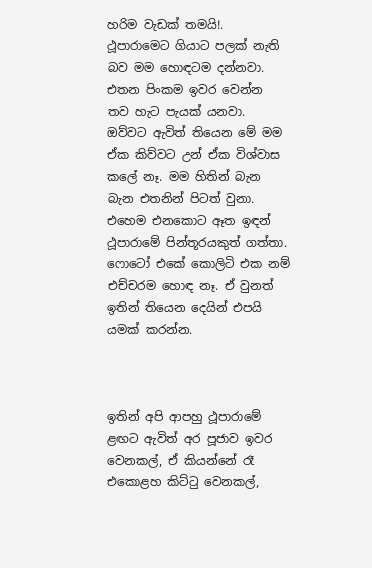හරිම වැඩක් තමයි!. ථූපාරාමෙට ගියාට පලක් නැති බව මම හොඳටම දන්නවා. එතන පිංකම ඉවර වෙන්න තව හැට පැයක් යනවා. ඔව්වට ඇවිත් තියෙන මේ මම ඒක කිව්වට උන් ඒක විශ්වාස කලේ නෑ. මම හිතින් බැන බැන එතනින් පිටත් වුනා. එහෙම එනකොට ඈත ඉඳන් ථූපාරාමේ පින්තූරයකුත් ගත්තා. ෆොටෝ එකේ කොලිටි එක නම් එච්චරම හොඳ නෑ. ඒ වුනත් ඉතින් තියෙන දෙයින් එපයි යමක් කරන්න.



ඉතින් අපි ආපහු ථූපාරාමේ ළඟට ඇවිත් අර පූජාව ඉවර වෙනකල්, ඒ කියන්නේ රෑ එකොළහ කිට්ටු වෙනකල්,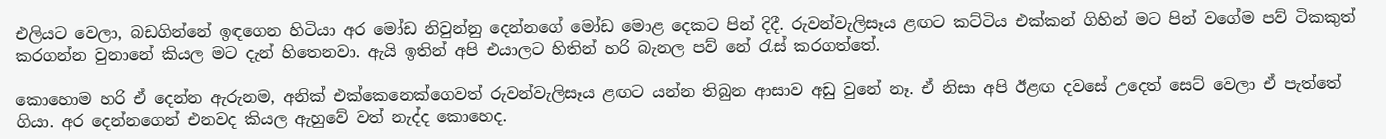එලියට වෙලා, බඩගින්නේ ඉඳගෙන හිටියා අර මෝඩ නිවුන්නු දෙන්නගේ මෝඩ මොළ දෙකට පින් දිදී. රුවන්වැලිසෑය ළඟට කට්ටිය එක්කන් ගිහින් මට පින් වගේම පව් ටිකකුත් කරගන්න වුනානේ කියල මට දැන් හිතෙනවා. ඇයි ඉතින් අපි එයාලට හිතින් හරි බැනල පව් නේ රැස් කරගත්තේ.

කොහොම හරි ඒ දෙන්න ඇරුනම, අනික් එක්කෙනෙක්ගෙවත් රුවන්වැලිසෑය ළඟට යන්න තිබුන ආසාව අඩු වුනේ නෑ. ඒ නිසා අපි ඊළඟ දවසේ උදෙත් සෙට් වෙලා ඒ පැත්තේ ගියා. අර දෙන්නගෙන් එනවද කියල ඇහුවේ වත් නැද්ද කොහෙද.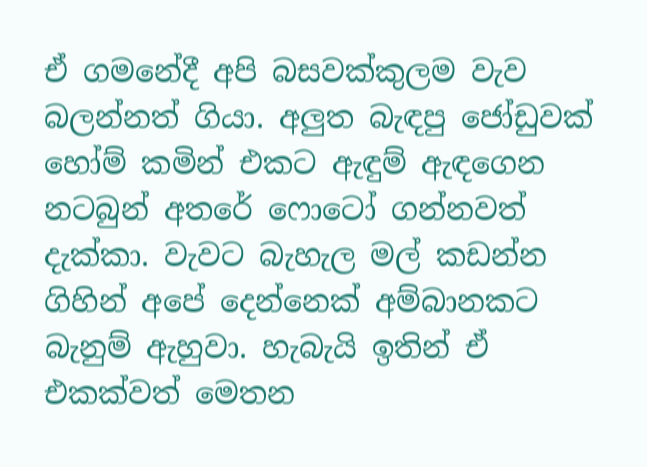ඒ ගමනේදී අපි බසවක්කුලම වැව බලන්නත් ගියා. අලුත බැඳපු ජෝඩුවක් හෝම් කමින් එකට ඇඳුම් ඇඳගෙන නටබුන් අතරේ ෆොටෝ ගන්නවත් දැක්කා. වැවට බැහැල මල් කඩන්න ගිහින් අපේ දෙන්නෙක් අම්බානකට බැනුම් ඇහුවා. හැබැයි ඉතින් ඒ එකක්වත් මෙතන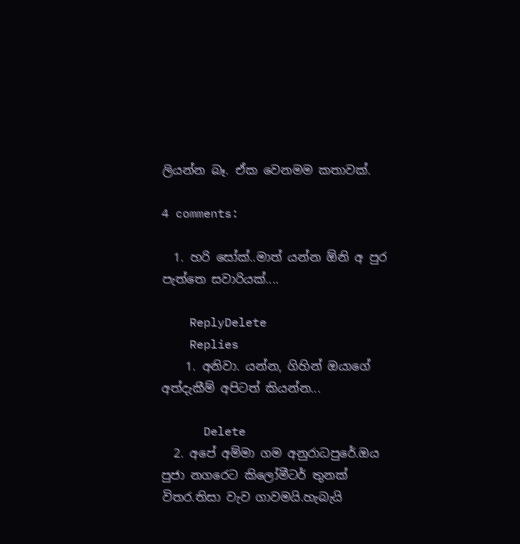ලියන්න බෑ. ඒක වෙනමම කතාවක්.

4 comments:

  1. හරි සෝක්..මාත් යන්න ඕනි අ පුර පැත්තෙ සවාරියක්....

    ReplyDelete
    Replies
    1. අනිවා. යන්න, ගිහින් ඔයාගේ අත්දැකීම් අපිටත් කියන්න...

      Delete
  2. අපේ අම්මා ගම අනුරාධපුරේ.ඔය පුජා නගරෙට කිලෝමීටර් තුනක් විතර.තිසා වැව ගාවමයි.හැබැයි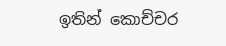ඉතින් කොච්චර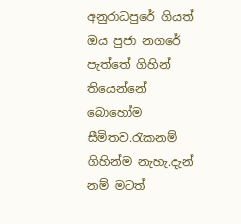අනුරාධපුරේ ගියත් ඔය පුජා නගරේ පැත්තේ ගිහින් තියෙන්නේ බොහෝම සීමිතව.රැකනම් ගිහින්ම නැහැ.දැන් නම් මටත්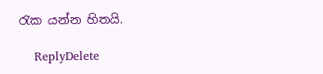රැක යන්න හිතයි.

    ReplyDelete